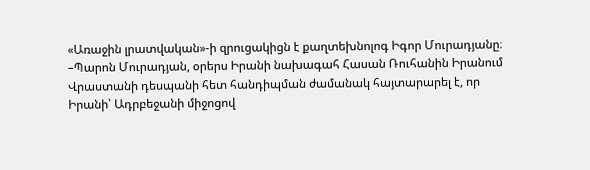«Առաջին լրատվական»-ի զրուցակիցն է քաղտեխնոլոգ Իգոր Մուրադյանը։
–Պարոն Մուրադյան, օրերս Իրանի նախագահ Հասան Ռուհանին Իրանում Վրաստանի դեսպանի հետ հանդիպման ժամանակ հայտարարել է, որ Իրանի՝ Ադրբեջանի միջոցով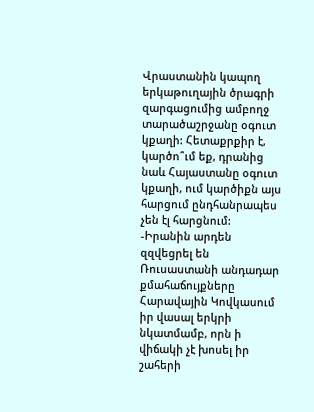Վրաստանին կապող երկաթուղային ծրագրի զարգացումից ամբողջ տարածաշրջանը օգուտ կքաղի: Հետաքրքիր է, կարծո՞ւմ եք, դրանից նաև Հայաստանը օգուտ կքաղի, ում կարծիքն այս հարցում ընդհանրապես չեն էլ հարցնում:
-Իրանին արդեն զզվեցրել են Ռուսաստանի անդադար քմահաճույքները Հարավային Կովկասում իր վասալ երկրի նկատմամբ, որն ի վիճակի չէ խոսել իր շահերի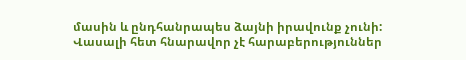մասին և ընդհանրապես ձայնի իրավունք չունի: Վասալի հետ հնարավոր չէ հարաբերություններ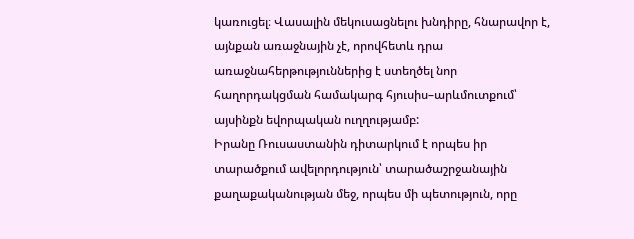կառուցել։ Վասալին մեկուսացնելու խնդիրը, հնարավոր է, այնքան առաջնային չէ, որովհետև դրա առաջնահերթություններից է ստեղծել նոր հաղորդակցման համակարգ հյուսիս–արևմուտքում՝ այսինքն եվորպական ուղղությամբ:
Իրանը Ռուսաստանին դիտարկում է որպես իր տարածքում ավելորդություն՝ տարածաշրջանային քաղաքականության մեջ, որպես մի պետություն, որը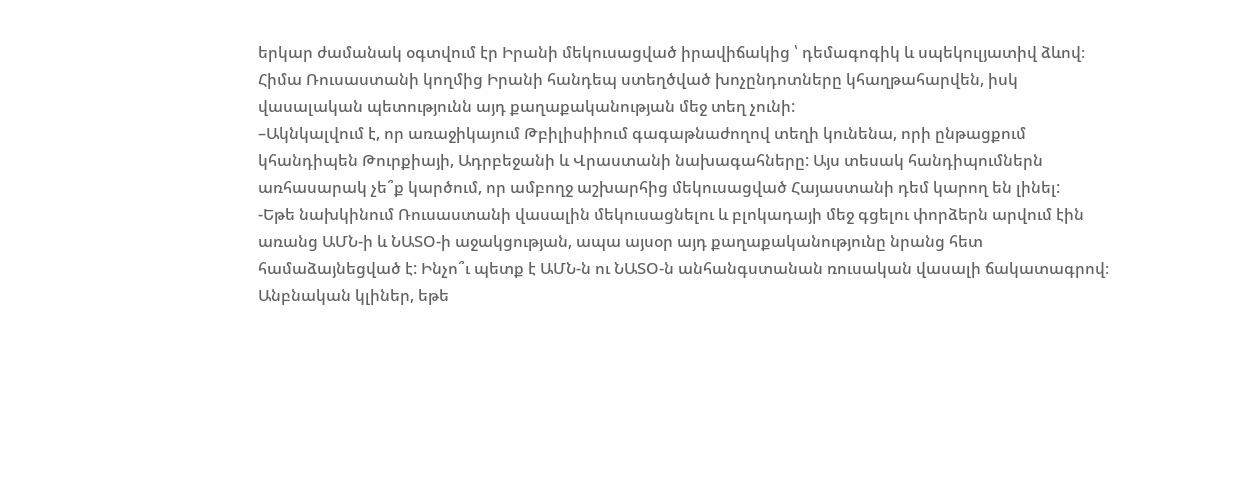երկար ժամանակ օգտվում էր Իրանի մեկուսացված իրավիճակից ՝ դեմագոգիկ և սպեկուլյատիվ ձևով։ Հիմա Ռուսաստանի կողմից Իրանի հանդեպ ստեղծված խոչընդոտները կհաղթահարվեն, իսկ վասալական պետությունն այդ քաղաքականության մեջ տեղ չունի:
–Ակնկալվում է, որ առաջիկայում Թբիլիսիիում գագաթնաժողով տեղի կունենա, որի ընթացքում կհանդիպեն Թուրքիայի, Ադրբեջանի և Վրաստանի նախագահները: Այս տեսակ հանդիպումներն առհասարակ չե՞ք կարծում, որ ամբողջ աշխարհից մեկուսացված Հայաստանի դեմ կարող են լինել:
-Եթե նախկինում Ռուսաստանի վասալին մեկուսացնելու և բլոկադայի մեջ գցելու փորձերն արվում էին առանց ԱՄՆ-ի և ՆԱՏՕ-ի աջակցության, ապա այսօր այդ քաղաքականությունը նրանց հետ համաձայնեցված է: Ինչո՞ւ պետք է ԱՄՆ-ն ու ՆԱՏՕ-ն անհանգստանան ռուսական վասալի ճակատագրով։ Անբնական կլիներ, եթե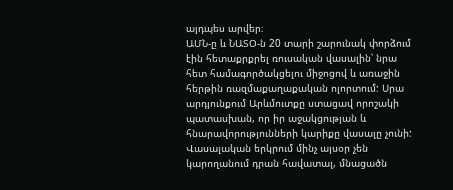այդպես արվեր։
ԱՄՆ-ը և ՆԱՏՕ-ն 20 տարի շարունակ փորձում էին հետաքրքրել ռուսական վասալին՝ նրա հետ համագործակցելու միջոցով և առաջին հերթին ռազմաքաղաքական ոլորտում: Սրա արդյունքում Արևմուտքը ստացավ որոշակի պատասխան, որ իր աջակցության և հնարավորությունների կարիքը վասալը չունի:
Վասալական երկրում մինչ այսօր չեն կարողանում դրան հավատալ, մնացածն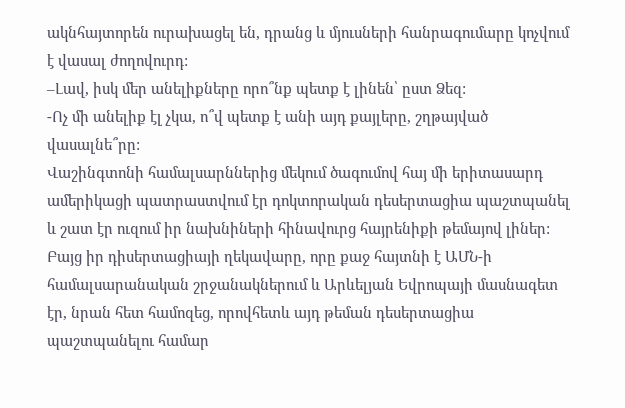ակնհայտորեն ուրախացել են, դրանց և մյուսների հանրագումարը կոչվում է վասալ ժողովուրդ:
–Լավ, իսկ մեր անելիքները որո՞նք պետք է լինեն՝ ըստ Ձեզ:
-Ոչ մի անելիք էլ չկա, ո՞վ պետք է անի այդ քայլերը, շղթայված վասալնե՞րը:
Վաշինգտոնի համալսարններից մեկում ծագումով հայ մի երիտասարդ ամերիկացի պատրաստվում էր դոկտորական դեսերտացիա պաշտպանել և շատ էր ուզում իր նախնիների հինավուրց հայրենիքի թեմայով լիներ:
Բայց իր դիսերտացիայի ղեկավարը, որը քաջ հայտնի է ԱՄՆ-ի համալսարանական շրջանակներում և Արևելյան Եվրոպայի մասնագետ էր, նրան հետ համոզեց, որովհետև այդ թեման դեսերտացիա պաշտպանելու համար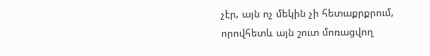չէր, այն ոչ մեկին չի հետաքրքրում, որովհետև այն շուտ մոռացվող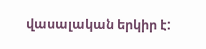վասալական երկիր է: